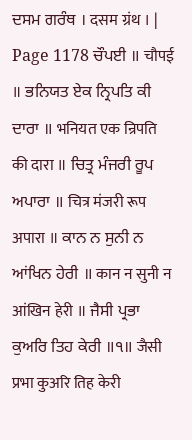ਦਸਮ ਗਰੰਥ । दसम ग्रंथ । |
Page 1178 ਚੌਪਈ ॥ चौपई ॥ ਭਨਿਯਤ ਏਕ ਨ੍ਰਿਪਤਿ ਕੀ ਦਾਰਾ ॥ भनियत एक न्रिपति की दारा ॥ ਚਿਤ੍ਰ ਮੰਜਰੀ ਰੂਪ ਅਪਾਰਾ ॥ चित्र मंजरी रूप अपारा ॥ ਕਾਨ ਨ ਸੁਨੀ ਨ ਆਂਖਿਨ ਹੇਰੀ ॥ कान न सुनी न आंखिन हेरी ॥ ਜੈਸੀ ਪ੍ਰਭਾ ਕੁਅਰਿ ਤਿਹ ਕੇਰੀ ॥੧॥ जैसी प्रभा कुअरि तिह केरी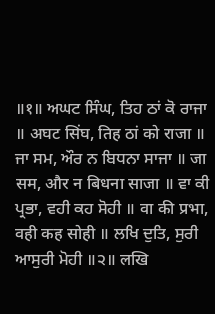॥१॥ ਅਘਟ ਸਿੰਘ, ਤਿਹ ਠਾਂ ਕੋ ਰਾਜਾ ॥ अघट सिंघ, तिह ठां को राजा ॥ ਜਾ ਸਮ, ਔਰ ਨ ਬਿਧਨਾ ਸਾਜਾ ॥ जा सम, और न बिधना साजा ॥ ਵਾ ਕੀ ਪ੍ਰਭਾ, ਵਹੀ ਕਹ ਸੋਹੀ ॥ वा की प्रभा, वही कह सोही ॥ ਲਖਿ ਦੁਤਿ, ਸੁਰੀ ਆਸੁਰੀ ਮੋਹੀ ॥੨॥ लखि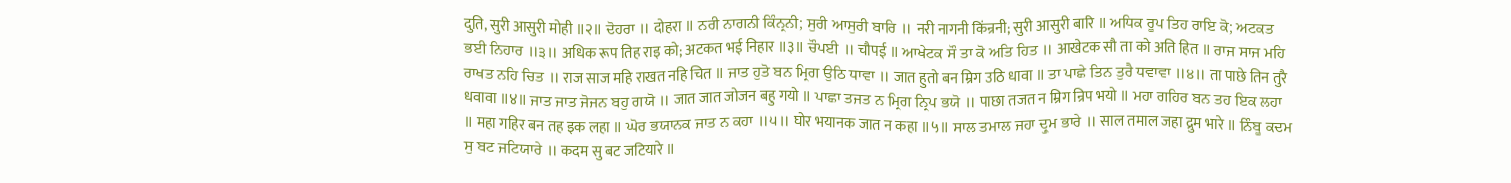दुति, सुरी आसुरी मोही ॥२॥ ਦੋਹਰਾ ॥ दोहरा ॥ ਨਰੀ ਨਾਗਨੀ ਕਿੰਨ੍ਰਨੀ; ਸੁਰੀ ਆਸੁਰੀ ਬਾਰਿ ॥ नरी नागनी किंन्रनी; सुरी आसुरी बारि ॥ ਅਧਿਕ ਰੂਪ ਤਿਹ ਰਾਇ ਕੋ; ਅਟਕਤ ਭਈ ਨਿਹਾਰ ॥੩॥ अधिक रूप तिह राइ को; अटकत भई निहार ॥३॥ ਚੌਪਈ ॥ चौपई ॥ ਆਖੇਟਕ ਸੌ ਤਾ ਕੋ ਅਤਿ ਹਿਤ ॥ आखेटक सौ ता को अति हित ॥ ਰਾਜ ਸਾਜ ਮਹਿ ਰਾਖਤ ਨਹਿ ਚਿਤ ॥ राज साज महि राखत नहि चित ॥ ਜਾਤ ਹੁਤੋ ਬਨ ਮ੍ਰਿਗ ਉਠਿ ਧਾਵਾ ॥ जात हुतो बन म्रिग उठि धावा ॥ ਤਾ ਪਾਛੇ ਤਿਨ ਤੁਰੈ ਧਵਾਵਾ ॥੪॥ ता पाछे तिन तुरै धवावा ॥४॥ ਜਾਤ ਜਾਤ ਜੋਜਨ ਬਹੁ ਗਯੋ ॥ जात जात जोजन बहु गयो ॥ ਪਾਛਾ ਤਜਤ ਨ ਮ੍ਰਿਗ ਨ੍ਰਿਪ ਭਯੋ ॥ पाछा तजत न म्रिग न्रिप भयो ॥ ਮਹਾ ਗਹਿਰ ਬਨ ਤਹ ਇਕ ਲਹਾ ॥ महा गहिर बन तह इक लहा ॥ ਘੋਰ ਭਯਾਨਕ ਜਾਤ ਨ ਕਹਾ ॥੫॥ घोर भयानक जात न कहा ॥५॥ ਸਾਲ ਤਮਾਲ ਜਹਾ ਦ੍ਰੁਮ ਭਾਰੇ ॥ साल तमाल जहा द्रुम भारे ॥ ਨਿੰਬੂ ਕਦਮ ਸੁ ਬਟ ਜਟਿਯਾਰੇ ॥ कदम सु बट जटियारे ॥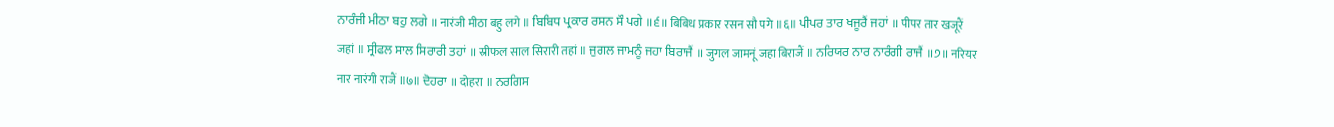ਨਾਰੰਜੀ ਮੀਠਾ ਬਹੁ ਲਗੇ ॥ नारंजी मीठा बहु लगे ॥ ਬਿਬਿਧ ਪ੍ਰਕਾਰ ਰਸਨ ਸੌ ਪਗੇ ॥੬॥ बिबिध प्रकार रसन सौ पगे ॥६॥ ਪੀਪਰ ਤਾਰ ਖਜੂਰੈਂ ਜਹਾਂ ॥ पीपर तार खजूरैं जहां ॥ ਸ੍ਰੀਫਲ ਸਾਲ ਸਿਰਾਰੀ ਤਹਾਂ ॥ स्रीफल साल सिरारी तहां ॥ ਜੁਗਲ ਜਾਮਨੂੰ ਜਹਾ ਬਿਰਾਜੈਂ ॥ जुगल जामनूं जहा बिराजैं ॥ ਨਰਿਯਰ ਨਾਰ ਨਾਰੰਗੀ ਰਾਜੈਂ ॥੭॥ नरियर नार नारंगी राजैं ॥७॥ ਦੋਹਰਾ ॥ दोहरा ॥ ਨਰਗਿਸ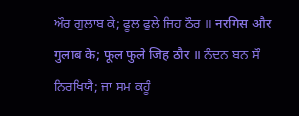ਔਰ ਗੁਲਾਬ ਕੇ; ਫੂਲ ਫੁਲੇ ਜਿਹ ਠੌਰ ॥ नरगिस और गुलाब के; फूल फुले जिह ठौर ॥ ਨੰਦਨ ਬਨ ਸੌ ਨਿਰਖਿਯੈ; ਜਾ ਸਮ ਕਹੂੰ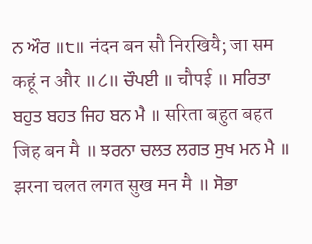ਨ ਔਰ ॥੮॥ नंदन बन सौ निरखियै; जा सम कहूं न और ॥८॥ ਚੌਪਈ ॥ चौपई ॥ ਸਰਿਤਾ ਬਹੁਤ ਬਹਤ ਜਿਹ ਬਨ ਮੈ ॥ सरिता बहुत बहत जिह बन मै ॥ ਝਰਨਾ ਚਲਤ ਲਗਤ ਸੁਖ ਮਨ ਮੈ ॥ झरना चलत लगत सुख मन मै ॥ ਸੋਭਾ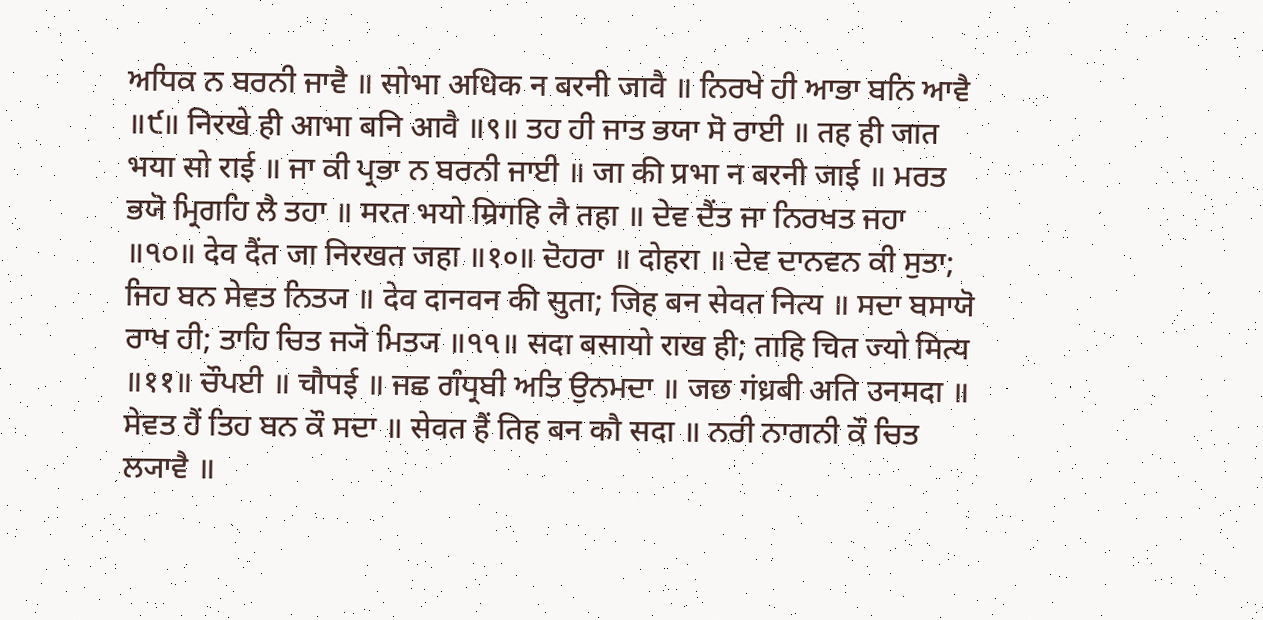ਅਧਿਕ ਨ ਬਰਨੀ ਜਾਵੈ ॥ सोभा अधिक न बरनी जावै ॥ ਨਿਰਖੇ ਹੀ ਆਭਾ ਬਨਿ ਆਵੈ ॥੯॥ निरखे ही आभा बनि आवै ॥९॥ ਤਹ ਹੀ ਜਾਤ ਭਯਾ ਸੋ ਰਾਈ ॥ तह ही जात भया सो राई ॥ ਜਾ ਕੀ ਪ੍ਰਭਾ ਨ ਬਰਨੀ ਜਾਈ ॥ जा की प्रभा न बरनी जाई ॥ ਮਰਤ ਭਯੋ ਮ੍ਰਿਗਹਿ ਲੈ ਤਹਾ ॥ मरत भयो म्रिगहि लै तहा ॥ ਦੇਵ ਦੈਂਤ ਜਾ ਨਿਰਖਤ ਜਹਾ ॥੧੦॥ देव दैंत जा निरखत जहा ॥१०॥ ਦੋਹਰਾ ॥ दोहरा ॥ ਦੇਵ ਦਾਨਵਨ ਕੀ ਸੁਤਾ; ਜਿਹ ਬਨ ਸੇਵਤ ਨਿਤ੍ਯ ॥ देव दानवन की सुता; जिह बन सेवत नित्य ॥ ਸਦਾ ਬਸਾਯੋ ਰਾਖ ਹੀ; ਤਾਹਿ ਚਿਤ ਜ੍ਯੋ ਮਿਤ੍ਯ ॥੧੧॥ सदा बसायो राख ही; ताहि चित ज्यो मित्य ॥११॥ ਚੌਪਈ ॥ चौपई ॥ ਜਛ ਗੰਧ੍ਰਬੀ ਅਤਿ ਉਨਮਦਾ ॥ जछ गंध्रबी अति उनमदा ॥ ਸੇਵਤ ਹੈਂ ਤਿਹ ਬਨ ਕੌ ਸਦਾ ॥ सेवत हैं तिह बन कौ सदा ॥ ਨਰੀ ਨਾਗਨੀ ਕੌ ਚਿਤ ਲ੍ਯਾਵੈ ॥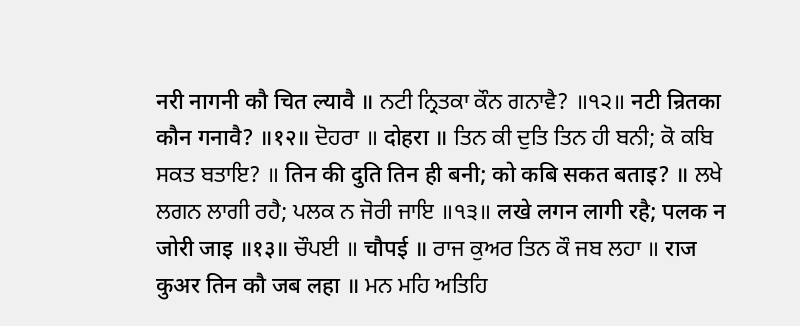नरी नागनी कौ चित ल्यावै ॥ ਨਟੀ ਨ੍ਰਿਤਕਾ ਕੌਨ ਗਨਾਵੈ? ॥੧੨॥ नटी न्रितका कौन गनावै? ॥१२॥ ਦੋਹਰਾ ॥ दोहरा ॥ ਤਿਨ ਕੀ ਦੁਤਿ ਤਿਨ ਹੀ ਬਨੀ; ਕੋ ਕਬਿ ਸਕਤ ਬਤਾਇ? ॥ तिन की दुति तिन ही बनी; को कबि सकत बताइ? ॥ ਲਖੇ ਲਗਨ ਲਾਗੀ ਰਹੈ; ਪਲਕ ਨ ਜੋਰੀ ਜਾਇ ॥੧੩॥ लखे लगन लागी रहै; पलक न जोरी जाइ ॥१३॥ ਚੌਪਈ ॥ चौपई ॥ ਰਾਜ ਕੁਅਰ ਤਿਨ ਕੌ ਜਬ ਲਹਾ ॥ राज कुअर तिन कौ जब लहा ॥ ਮਨ ਮਹਿ ਅਤਿਹਿ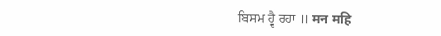ਬਿਸਮ ਹ੍ਵੈ ਰਹਾ ॥ मन महि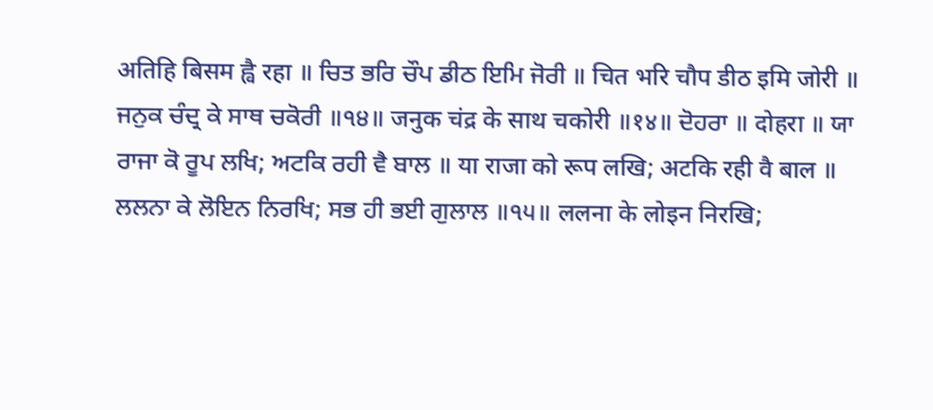अतिहि बिसम ह्वै रहा ॥ ਚਿਤ ਭਰਿ ਚੌਪ ਡੀਠ ਇਮਿ ਜੋਰੀ ॥ चित भरि चौप डीठ इमि जोरी ॥ ਜਨੁਕ ਚੰਦ੍ਰ ਕੇ ਸਾਥ ਚਕੋਰੀ ॥੧੪॥ जनुक चंद्र के साथ चकोरी ॥१४॥ ਦੋਹਰਾ ॥ दोहरा ॥ ਯਾ ਰਾਜਾ ਕੋ ਰੂਪ ਲਖਿ; ਅਟਕਿ ਰਹੀ ਵੈ ਬਾਲ ॥ या राजा को रूप लखि; अटकि रही वै बाल ॥ ਲਲਨਾ ਕੇ ਲੋਇਨ ਨਿਰਖਿ; ਸਭ ਹੀ ਭਈ ਗੁਲਾਲ ॥੧੫॥ ललना के लोइन निरखि;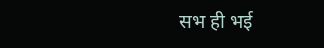सभ ही भई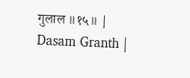गुलाल ॥१५॥ |
Dasam Granth |